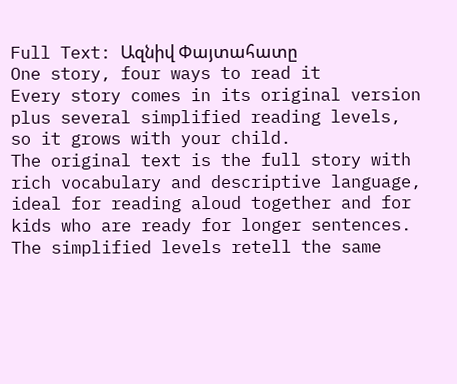Full Text: Ազնիվ Փայտահատը
One story, four ways to read it
Every story comes in its original version plus several simplified reading levels, so it grows with your child.
The original text is the full story with rich vocabulary and descriptive language, ideal for reading aloud together and for kids who are ready for longer sentences.
The simplified levels retell the same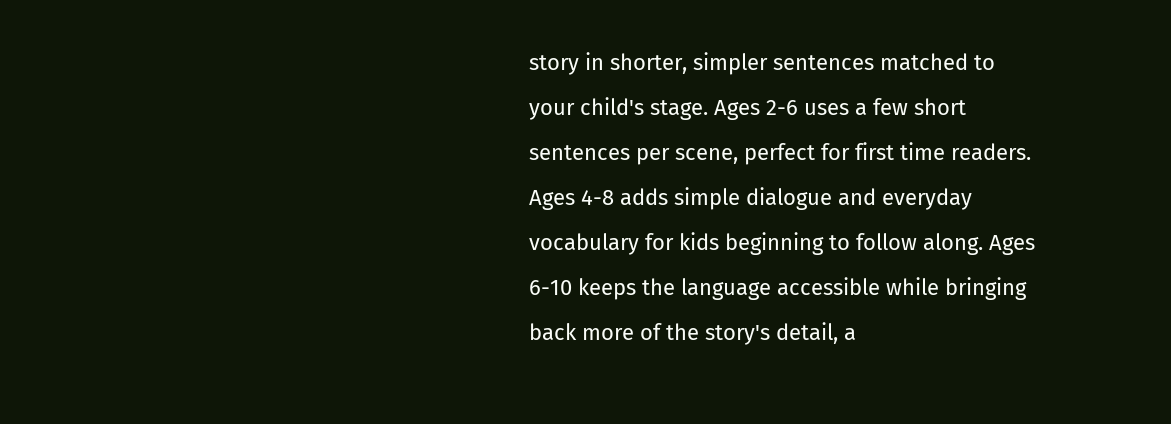story in shorter, simpler sentences matched to your child's stage. Ages 2-6 uses a few short sentences per scene, perfect for first time readers. Ages 4-8 adds simple dialogue and everyday vocabulary for kids beginning to follow along. Ages 6-10 keeps the language accessible while bringing back more of the story's detail, a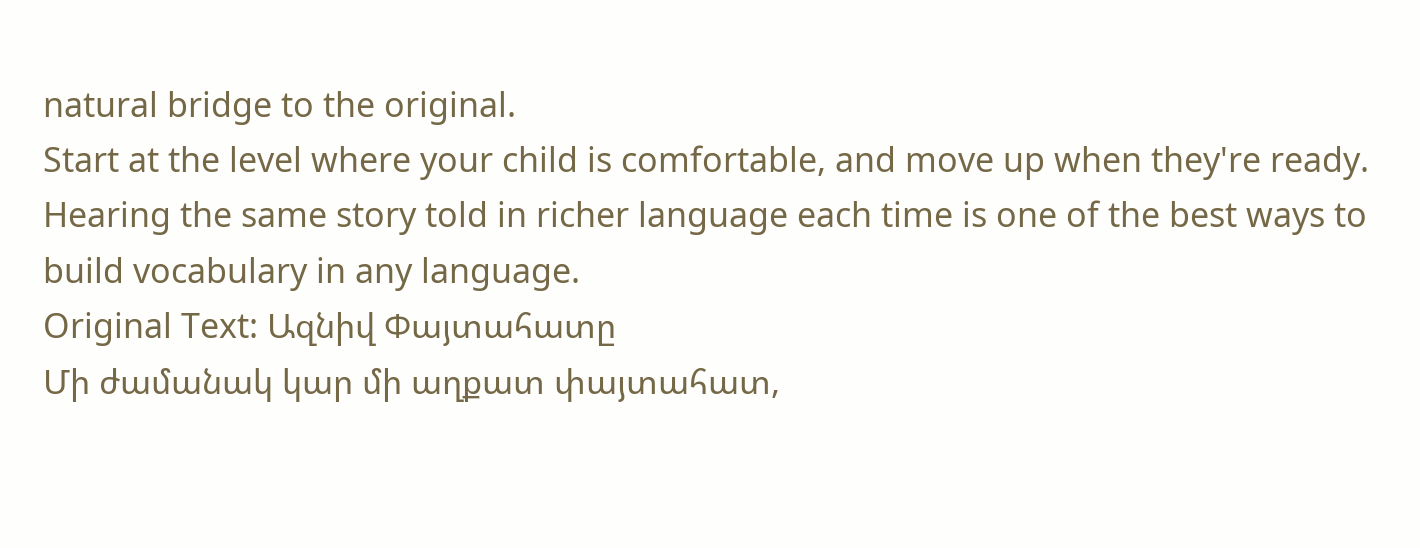natural bridge to the original.
Start at the level where your child is comfortable, and move up when they're ready. Hearing the same story told in richer language each time is one of the best ways to build vocabulary in any language.
Original Text: Ազնիվ Փայտահատը
Մի ժամանակ կար մի աղքատ փայտահատ,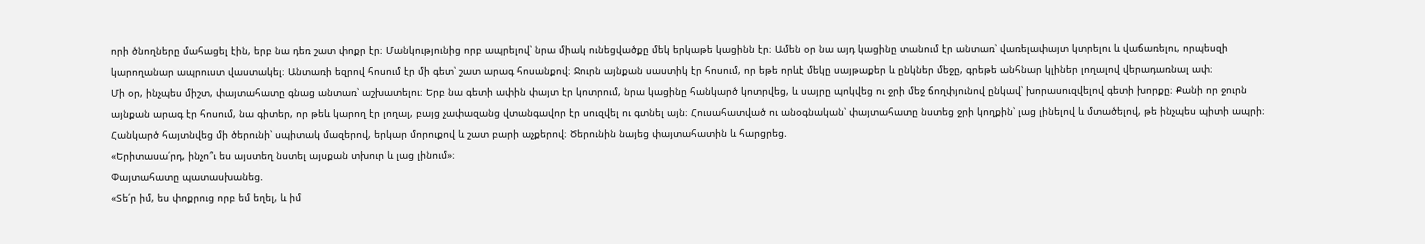որի ծնողները մահացել էին, երբ նա դեռ շատ փոքր էր։ Մանկությունից որբ ապրելով՝ նրա միակ ունեցվածքը մեկ երկաթե կացինն էր։ Ամեն օր նա այդ կացինը տանում էր անտառ՝ վառելափայտ կտրելու և վաճառելու, որպեսզի կարողանար ապրուստ վաստակել։ Անտառի եզրով հոսում էր մի գետ՝ շատ արագ հոսանքով։ Ջուրն այնքան սաստիկ էր հոսում, որ եթե որևէ մեկը սայթաքեր և ընկներ մեջը, գրեթե անհնար կլիներ լողալով վերադառնալ ափ։
Մի օր, ինչպես միշտ, փայտահատը գնաց անտառ՝ աշխատելու։ Երբ նա գետի ափին փայտ էր կոտրում, նրա կացինը հանկարծ կոտրվեց, և սայրը պոկվեց ու ջրի մեջ ճողփյունով ընկավ՝ խորասուզվելով գետի խորքը։ Քանի որ ջուրն այնքան արագ էր հոսում, նա գիտեր, որ թեև կարող էր լողալ, բայց չափազանց վտանգավոր էր սուզվել ու գտնել այն։ Հուսահատված ու անօգնական՝ փայտահատը նստեց ջրի կողքին՝ լաց լինելով և մտածելով, թե ինչպես պիտի ապրի։
Հանկարծ հայտնվեց մի ծերունի՝ սպիտակ մազերով, երկար մորուքով և շատ բարի աչքերով։ Ծերունին նայեց փայտահատին և հարցրեց.
«Երիտասա՛րդ, ինչո՞ւ ես այստեղ նստել այսքան տխուր և լաց լինում»։
Փայտահատը պատասխանեց.
«Տե՛ր իմ, ես փոքրուց որբ եմ եղել, և իմ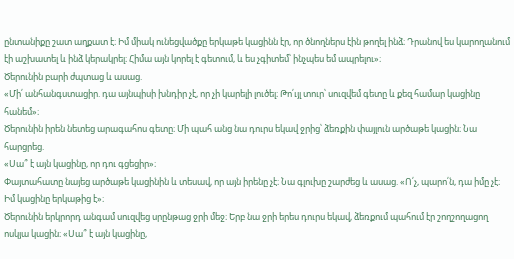ընտանիքը շատ աղքատ է։ Իմ միակ ունեցվածքը երկաթե կացինն էր, որ ծնողներս էին թողել ինձ։ Դրանով ես կարողանում էի աշխատել և ինձ կերակրել։ Հիմա այն կորել է գետում, և ես չգիտեմ՝ ինչպես եմ ապրելու»։
Ծերունին բարի ժպտաց և ասաց.
«Մի՛ անհանգստացիր. դա այնպիսի խնդիր չէ, որ չի կարելի լուծել։ Թո՛ւյլ տուր՝ սուզվեմ գետը և քեզ համար կացինը հանեմ»։
Ծերունին իրեն նետեց արագահոս գետը։ Մի պահ անց նա դուրս եկավ ջրից՝ ձեռքին փայլուն արծաթե կացին։ Նա հարցրեց.
«Սա՞ է այն կացինը, որ դու գցեցիր»։
Փայտահատը նայեց արծաթե կացինին և տեսավ, որ այն իրենը չէ։ Նա գլուխը շարժեց և ասաց. «Ո՛չ, պարո՛ն, դա իմը չէ։ Իմ կացինը երկաթից է»։
Ծերունին երկրորդ անգամ սուզվեց սրընթաց ջրի մեջ։ Երբ նա ջրի երես դուրս եկավ, ձեռքում պահում էր շողշողացող ոսկյա կացին։ «Սա՞ է այն կացինը,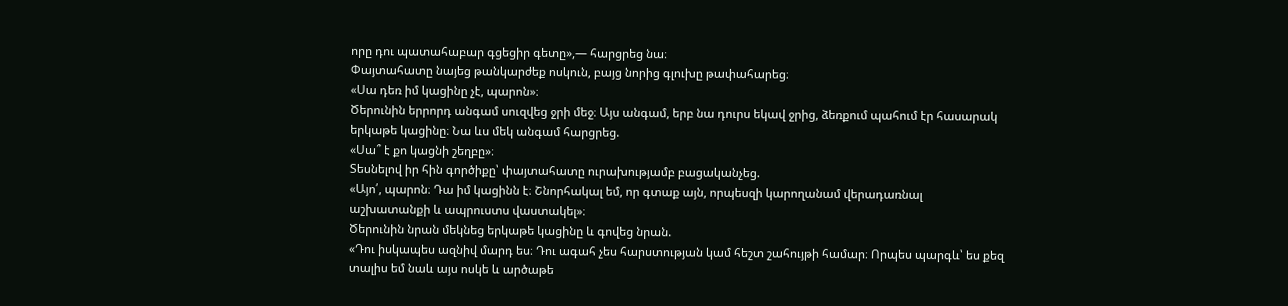որը դու պատահաբար գցեցիր գետը»,— հարցրեց նա։
Փայտահատը նայեց թանկարժեք ոսկուն, բայց նորից գլուխը թափահարեց։
«Սա դեռ իմ կացինը չէ, պարոն»։
Ծերունին երրորդ անգամ սուզվեց ջրի մեջ։ Այս անգամ, երբ նա դուրս եկավ ջրից, ձեռքում պահում էր հասարակ երկաթե կացինը։ Նա ևս մեկ անգամ հարցրեց.
«Սա՞ է քո կացնի շեղբը»։
Տեսնելով իր հին գործիքը՝ փայտահատը ուրախությամբ բացականչեց.
«Այո՛, պարոն։ Դա իմ կացինն է։ Շնորհակալ եմ, որ գտաք այն, որպեսզի կարողանամ վերադառնալ աշխատանքի և ապրուստս վաստակել»։
Ծերունին նրան մեկնեց երկաթե կացինը և գովեց նրան.
«Դու իսկապես ազնիվ մարդ ես։ Դու ագահ չես հարստության կամ հեշտ շահույթի համար։ Որպես պարգև՝ ես քեզ տալիս եմ նաև այս ոսկե և արծաթե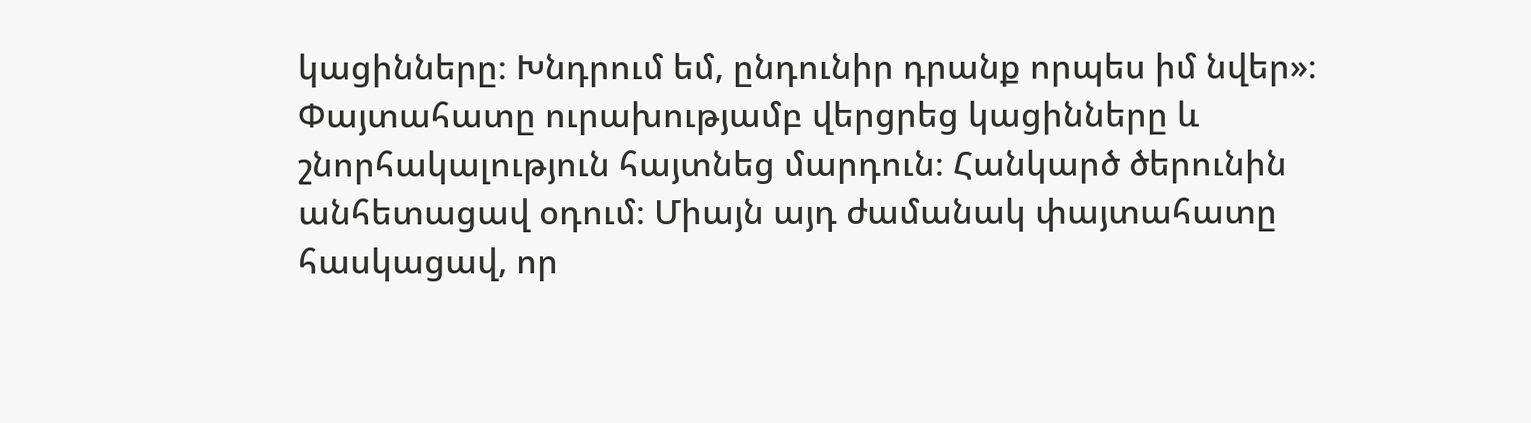կացինները։ Խնդրում եմ, ընդունիր դրանք որպես իմ նվեր»։
Փայտահատը ուրախությամբ վերցրեց կացինները և շնորհակալություն հայտնեց մարդուն։ Հանկարծ ծերունին անհետացավ օդում։ Միայն այդ ժամանակ փայտահատը հասկացավ, որ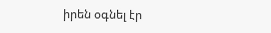իրեն օգնել էր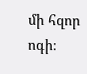մի հզոր ոգի։